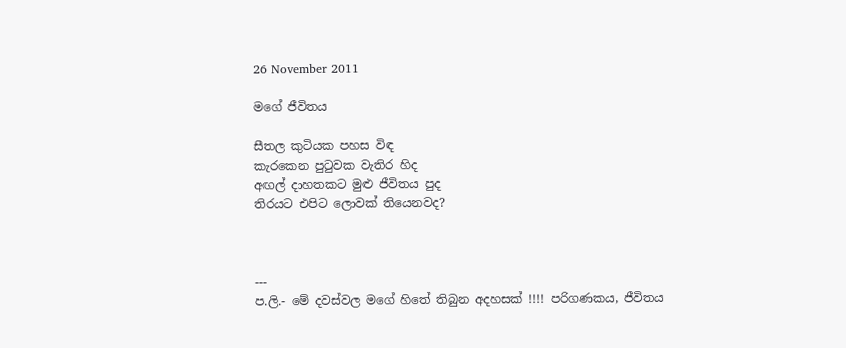26 November 2011

මගේ ජීවිතය

සීතල කුටියක පහස විඳ
කැරකෙන පුටුවක වැතිර හිද
අඟල් දාහතකට මුළු ජීවිතය පුද
තිරයට එපිට ලොවක් තියෙනවද?



---
ප.ලි.- මේ දවස්වල මගේ හිතේ තිබුන අදහසක් !!!! පරිගණකය, ජීවිතය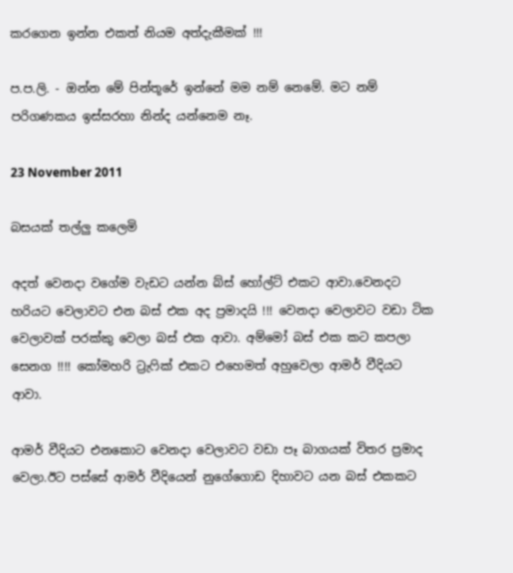කරගෙන ඉන්න එකත් නියම අත්දැකීමක් !!!

ප.ප.ලි. - ඔන්න මේ පින්තූරේ ඉන්නේ මම නම් නෙමේ. මට නම් පරිගණකය ඉස්සරහා නින්ද යන්නෙම නෑ.

23 November 2011

බසයක් තල්ලු කලෙමි

අදත් වෙනදා වගේම වැඩට යන්න බ්ස් හෝල්ට් එකට ආවා.වෙනදට හරියට වෙලාවට එන බස් එක අද ප්‍රමාදයි !!! වෙනදා වෙලාවට වඩා ටික වෙලාවක් පරක්කු වෙලා බස් එක ආවා. අම්මෝ බස් එක කට කපලා සෙනග !!!! කෝමහරි ට්‍රැෆික් එකට එහෙමත් අහුවෙලා ආමර් වීදියට ආවා.

ආමර් වීදියට එනකොට වෙනදා වෙලාවට වඩා පෑ බාගයක් විතර ප්‍රමාද වෙලා.ඊට පස්සේ ආමර් වීදියෙන් නුගේගොඩ දිහාවට යන බස් එකකට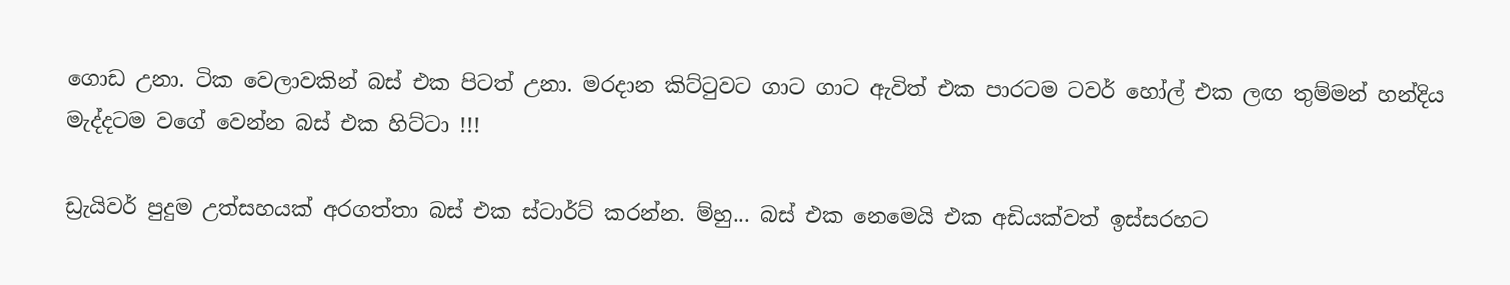ගොඩ උනා. ටික වෙලාවකින් බස් එක පිටත් උනා. මරදාන කිට්ටුවට ගාට ගාට ඇවිත් එක පාරටම ටවර් හෝල් එක ලඟ තුම්මන් හන්දිය මැද්දටම වගේ වෙන්න බස් එක හිට්ටා !!!

ඩ්‍රැයිවර් පුදුම උත්සහයක් අරගත්තා බස් එක ස්ටාර්ට් කරන්න. ම්හු... බස් එක නෙමෙයි එක අඩියක්වත් ඉස්සරහට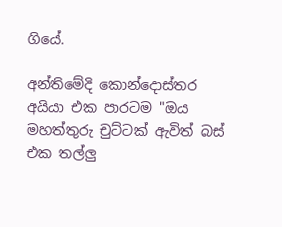ගියේ.

අන්තිමේදි කොන්දොස්තර අයියා එක පාරටම "ඔය මහත්තුරු චුට්ටක් ඇවිත් බස් එක තල්ලු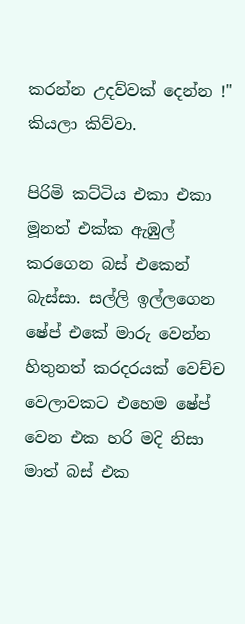කරන්න උදව්වක් දෙන්න !" කියලා කිව්වා.

පිරිමි කට්ටිය එකා එකා මූනත් එක්ක ඇඹුල් කරගෙන බස් එකෙන් බැස්සා. සල්ලි ඉල්ලගෙන ෂේප් එකේ මාරු වෙන්න හිතුනත් කරදරයක් වෙච්ච වෙලාවකට එහෙම ෂේප් වෙන එක හරි මදි නිසා මාත් බස් එක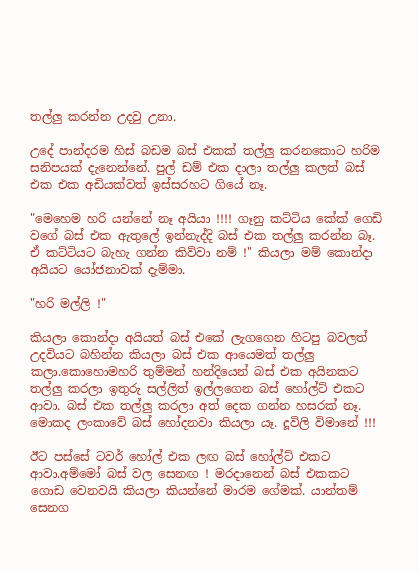තල්ලු කරන්න උදවු උනා.

උදේ පාන්දරම හිස් බඩම බස් එකක් තල්ලු කරනකොට හරිම සනිපයක් දැනෙන්නේ. පුල් ඩම් එක දාලා තල්ලු කලත් බස් එක එක අඩියක්වත් ඉස්සරහට ගියේ නෑ.

"මෙහෙම හරි යන්නේ නෑ අයියා !!!! ගෑනු කට්ටිය කේක් ගෙඩි වගේ බස් එක ඇතුලේ ඉන්නැද්දි බස් එක තල්ලු කරන්න බෑ. ඒ කට්ටියට බැහැ ගන්න කිව්වා නම් !" කියලා මම් කොන්දා අයියට යෝජනාවක් දැම්මා.

"හරි මල්ලි !"

කියලා කොන්දා අයියත් බස් එකේ ලැගගෙන හිටපු බවලත් උදවියට බහින්න කියලා බස් එක ආයෙමත් තල්ලු කලා.කොහොමහරි තුම්මන් හන්දියෙන් බස් එක අයිනකට තල්ලු කරලා ඉතුරු සල්ලිත් ඉල්ලගෙන බස් හෝල්ට් එකට ආවා. බස් එක තල්ලු කරලා අත් දෙක ගන්න හසරක් නෑ. මොකද ලංකාවේ බස් හෝදනවා කියලා යෑ. දූවිලි විමානේ !!!

ඊට පස්සේ ටවර් හෝල් එක ලඟ බස් හෝල්ට් එකට ආවා.අම්මෝ බස් වල සෙනඟ ! මරදානෙන් බස් එකකට ගොඩ වෙනවයි කියලා කියන්නේ මාරම ගේමක්. යාන්තම් සෙනග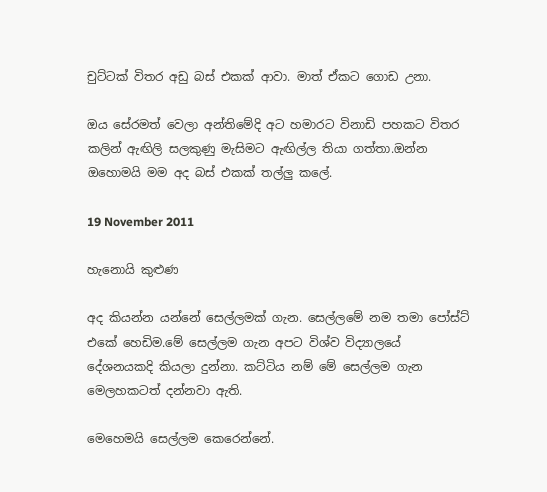චුට්ටක් විතර අඩු බස් එකක් ආවා. මාත් ඒකට ගොඩ උනා.

ඔය සේරමත් වෙලා අන්තිමේදි අට හමාරට විනාඩි පහකට විතර කලින් ඇඟිලි සලකුණු මැසිමට ඇඟිල්ල තියා ගත්තා.ඔන්න ඔහොමයි මම අද බස් එකක් තල්ලු කලේ.

19 November 2011

හැනොයි කුළුණ

අද කියන්න යන්නේ සෙල්ලමක් ගැන. සෙල්ලමේ නම තමා පෝස්ට් එකේ හෙඩිම.මේ සෙල්ලම ගැන අපට විශ්ව විද්‍යාලයේ දේශනයකදි කියලා දුන්නා. කට්ටිය නම් මේ සෙල්ලම ගැන මෙලහකටත් දන්නවා ඇති.

මෙහෙමයි සෙල්ලම කෙරෙන්නේ.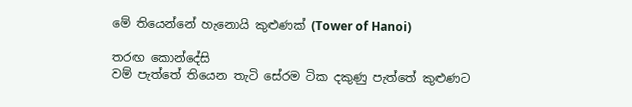මේ තියෙන්නේ හැනොයි කුළුණක් (Tower of Hanoi)

තරඟ කොන්දේසි
වම් පැත්තේ තියෙන තැටි සේරම ටික දකුණු පැත්තේ කුළුණට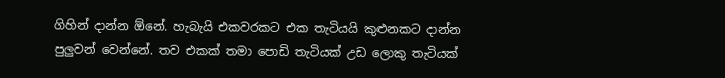ගිහින් දාන්න ඕනේ. හැබැයි එකවරකට එක තැටියයි කුළුනකට දාන්න පුලුවන් වෙන්නේ. තව එකක් තමා පොඩි තැටියක් උඩ ලොකු තැටියක්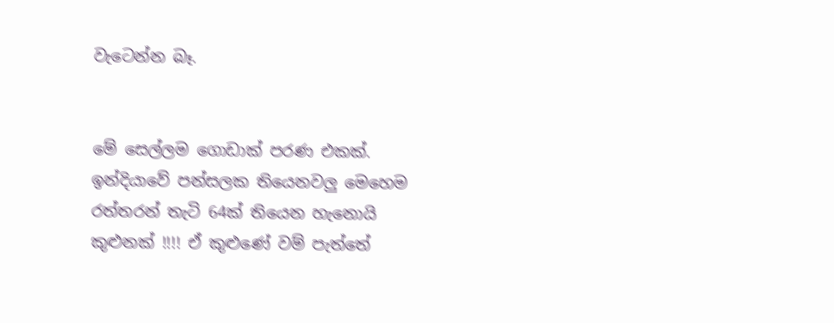වැටෙන්න බෑ.


මේ සෙල්ලම ගොඩාක් පරණ එකක්. ඉන්දියාවේ පන්සලක තියෙනවලු මෙහෙම රත්තරන් තැටි 64ක් තියෙන හැනොයි කුළුනක් !!!! ඒ කුළුණේ වම් පැත්තේ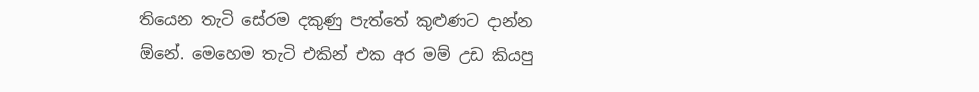තියෙන තැටි සේරම දකුණු පැත්තේ කුළුණට දාන්න ඕනේ. මෙහෙම තැටි එකින් එක අර මම් උඩ කියපු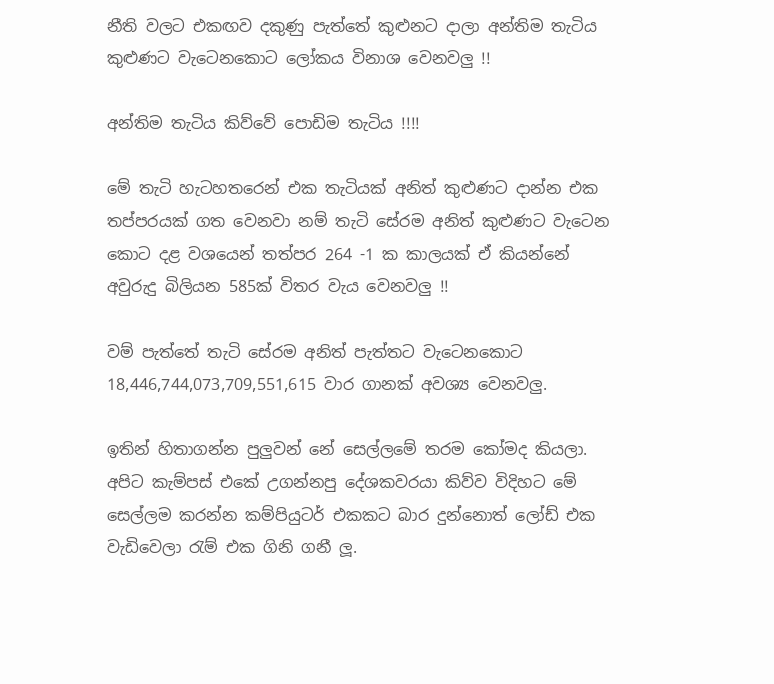නීති වලට එකඟව දකුණු පැත්තේ කුළුනට දාලා අන්තිම තැටිය කුළුණට වැටෙනකොට ලෝකය විනාශ වෙනවලු !!

අන්තිම තැටිය කිව්වේ පොඩිම තැටිය !!!!

මේ තැටි හැටහතරෙන් එක තැටියක් අනිත් කුළුණට දාන්න එක තප්පරයක් ගත වෙනවා නම් තැටි සේරම අනිත් කුළුණට වැටෙන කොට දළ වශයෙන් තත්පර 264 -1 ක කාලයක් ඒ කියන්නේ අවුරුදු බිලියන 585ක් විතර වැය වෙනවලු !!

වම් පැත්තේ තැටි සේරම අනිත් පැත්තට වැටෙනකොට 18,446,744,073,709,551,615 වාර ගානක් අවශ්‍ය වෙනවලු.

ඉතින් හිතාගන්න පුලුවන් නේ සෙල්ලමේ තරම කෝමද කියලා. අපිට කැම්පස් එකේ උගන්නපු දේශකවරයා කිව්ව විදිහට මේ සෙල්ලම කරන්න කම්පියුටර් එකකට බාර දුන්නොත් ලෝඩ් එක වැඩිවෙලා රැම් එක ගිනි ගනී ලූ.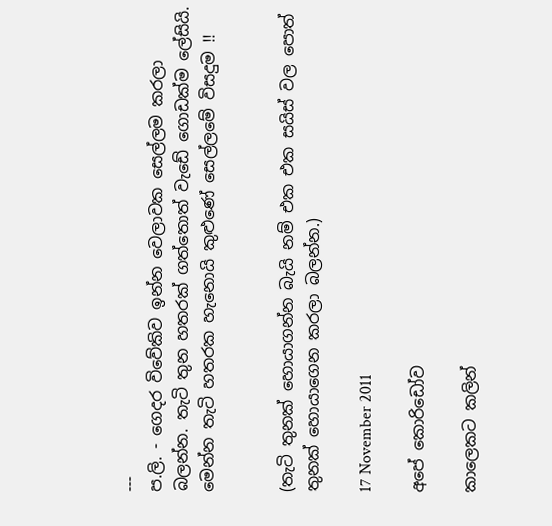---
ප.ලි. - ගෙදර විවේකිව ඉන්න වෙලාවක සෙල්ලම කරලා බලන්න. තැටි තුන හතරක් ගත්තොත් වැඩේ ගොඩක්ම ලේසියි. මෙන්න තැටි හතරක හැනොයි කුළුණේ සෙල්ලමේ විසදුම !!


(තැටි තුනක් හොයාගන්න බැයි නම් එක එක සයිස් වල පොත් තුනක් හොයාගෙන කරලා බලන්න.)

17 November 2011

අපේ කොරිඩෝව

කාලෙකට කලින්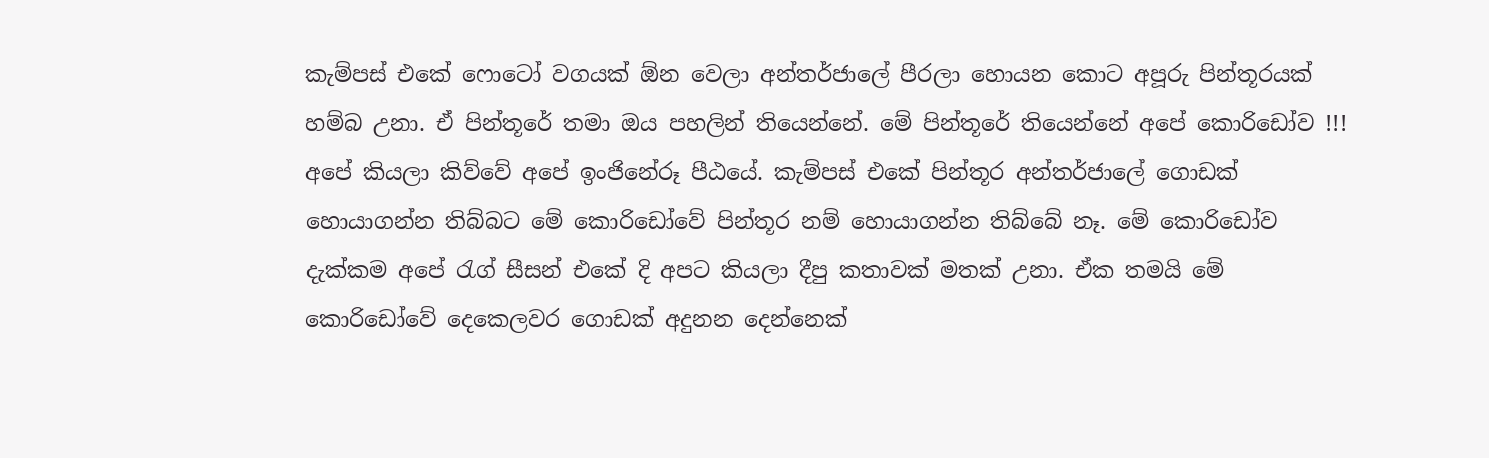කැම්පස් එකේ ෆොටෝ වගයක් ඕන වෙලා අන්තර්ජාලේ පීරලා හොයන කොට අපූරු පින්තූරයක් හම්බ උනා. ඒ පින්තූරේ තමා ඔය පහලින් තියෙන්නේ. මේ පින්තූරේ තියෙන්නේ අපේ කොරිඩෝව !!! අපේ කියලා කිව්වේ අපේ ඉංජිනේරූ පීඨයේ. කැම්පස් එකේ පින්තූර අන්තර්ජාලේ ගොඩක් හොයාගන්න තිබ්බට මේ කොරිඩෝවේ පින්තූර නම් හොයාගන්න තිබ්බේ නෑ. මේ කොරිඩෝව දැක්කම අපේ රැග් සීසන් එකේ දි අපට කියලා දීපු කතාවක් මතක් උනා. ඒක තමයි මේ කොරිඩෝවේ දෙකෙලවර ගොඩක් අදුනන දෙන්නෙක්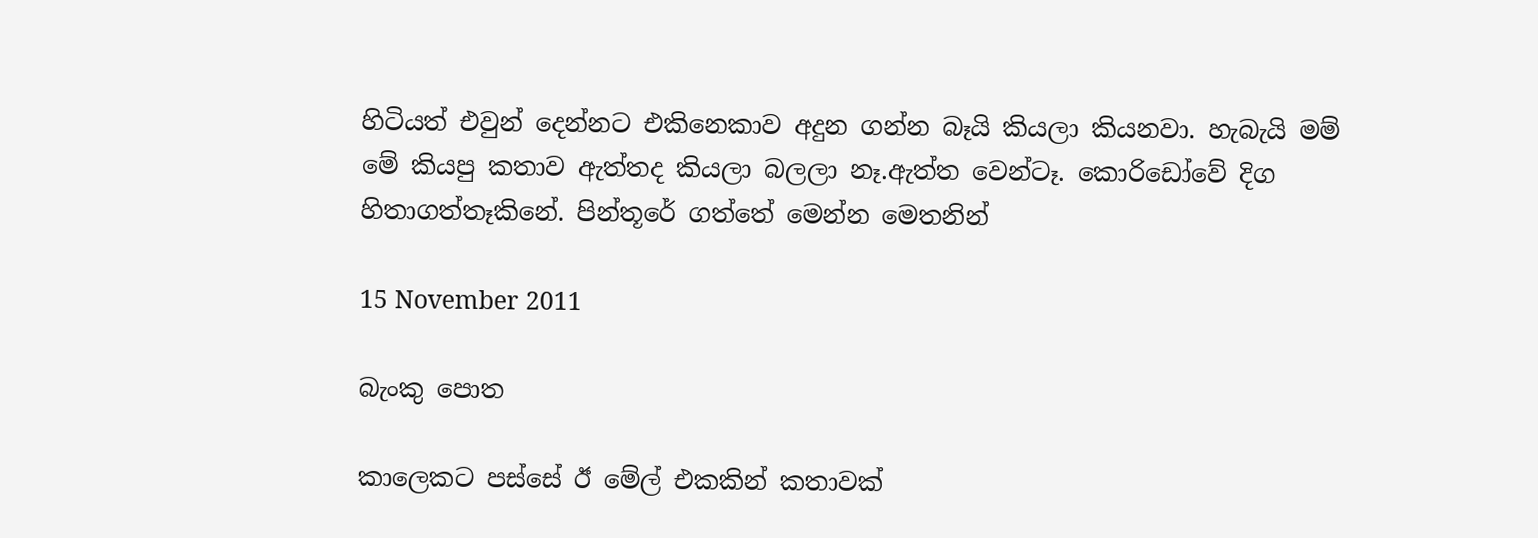හිටියත් එවුන් දෙන්නට එකිනෙකාව අදුන ගන්න බෑයි කියලා කියනවා. හැබැයි මම් මේ කියපු කතාව ඇත්තද කියලා බලලා නෑ.ඇත්ත වෙන්ටෑ. කොරිඩෝවේ දිග හිතාගත්තෑකිනේ. පින්තූරේ ගත්තේ මෙන්න මෙතනින්

15 November 2011

බැංකු පොත

කාලෙකට පස්සේ ඊ මේල් එකකින් කතාවක්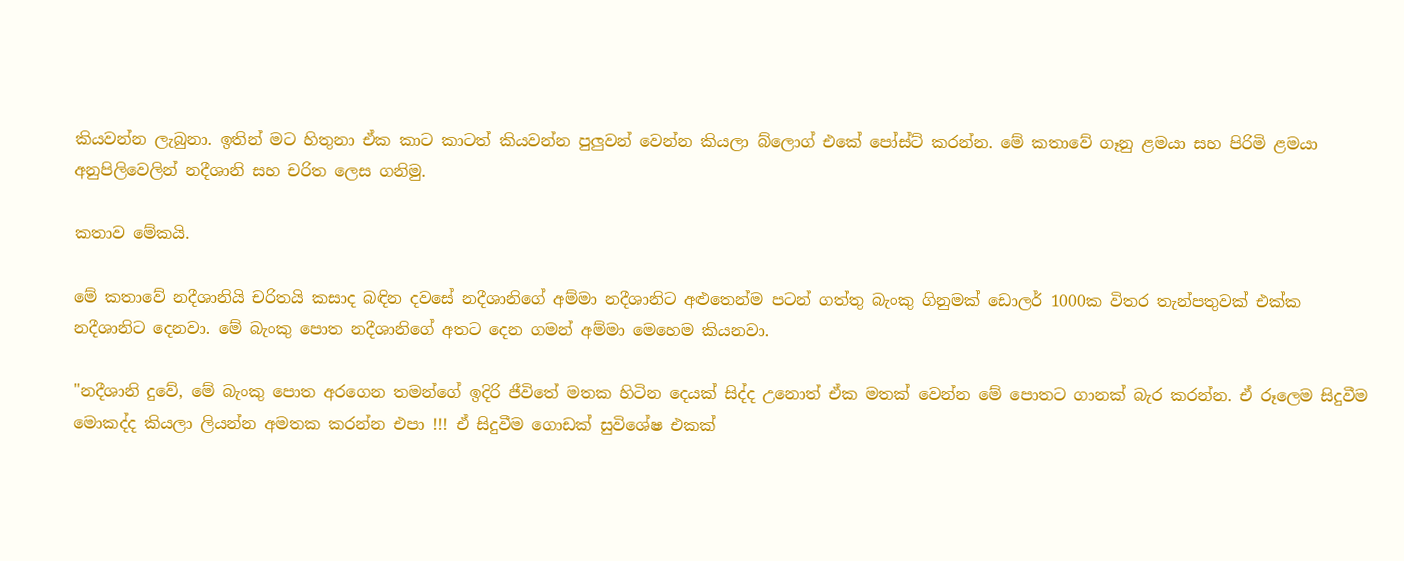කියවන්න ලැබුනා. ඉතින් මට හිතුනා ඒක කාට කාටත් කියවන්න පුලුවන් වෙන්න කියලා බ්ලොග් එකේ පෝස්ට් කරන්න. මේ කතාවේ ගෑනු ළමයා සහ පිරිමි ළමයා අනුපිලිවෙලින් නදීශානි සහ චරිත ලෙස ගනිමු.

කතාව මේකයි.

මේ කතාවේ නදීශානියි චරිතයි කසාද බඳින දවසේ නදීශානිගේ අම්මා නදීශානිට අළුතෙන්ම පටන් ගත්තු බැංකු ගිනුමක් ඩොලර් 1000ක විතර තැන්පතුවක් එක්ක නදීශානිට දෙනවා. මේ බැංකු පොත නදීශානිගේ අතට දෙන ගමන් අම්මා මෙහෙම කියනවා.

"නදීශානි දුවේ, මේ බැංකු පොත අරගෙන තමන්ගේ ඉදිරි ජීවිතේ මතක හිටින දෙයක් සිද්ද උනොත් ඒක මතක් වෙන්න මේ පොතට ගානක් බැර කරන්න. ඒ රූලෙම සිදුවීම මොකද්ද කියලා ලියන්න අමතක කරන්න එපා !!! ඒ සිදුවීම ගොඩක් සුවිශේෂ එකක්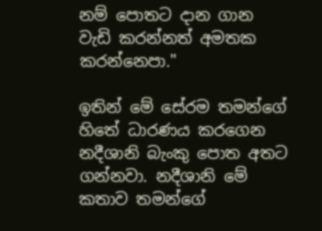නම් පොතට දාන ගාන වැඩි කරන්නත් අමතක කරන්නෙපා."

ඉතින් මේ සේරම තමන්ගේ හිතේ ධාරණය කරගෙන නදීශානි බැංකු පොත අතට ගන්නවා. නදීශානි මේ කතාව තමන්ගේ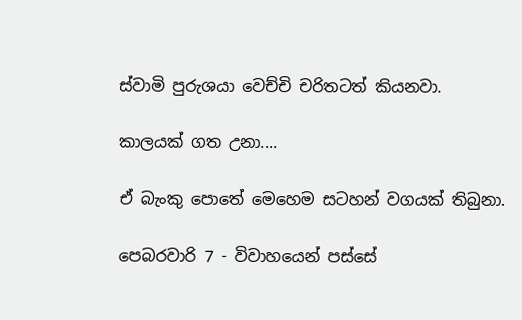ස්වාමි පුරුශයා වෙච්චි චරිතටත් කියනවා.

කාලයක් ගත උනා....

ඒ බැංකු පොතේ මෙහෙම සටහන් වගයක් තිබුනා.

පෙබරවාරි 7 - විවාහයෙන් පස්සේ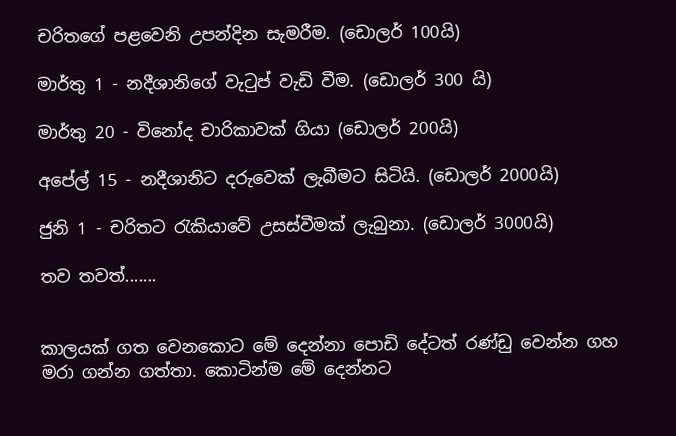චරිතගේ පළවෙනි උපන්දින සැමරීම. (ඩොලර් 100යි)

මාර්තු 1 - නදීශානිගේ වැටුප් වැඩි වීම. (ඩොලර් 300 යි)

මාර්තු 20 - විනෝද චාරිකාවක් ගියා (ඩොලර් 200යි)

අපේල් 15 - නදීශානිට දරුවෙක් ලැබීමට සිටියි. (ඩොලර් 2000යි)

ජුනි 1 - චරිතට රැකියාවේ උසස්වීමක් ලැබුනා. (ඩොලර් 3000යි)

තව තවත්.......


කාලයක් ගත වෙනකොට මේ දෙන්නා පොඩි දේටත් රණ්ඩු වෙන්න ගහ මරා ගන්න ගත්තා. කොටින්ම මේ දෙන්නට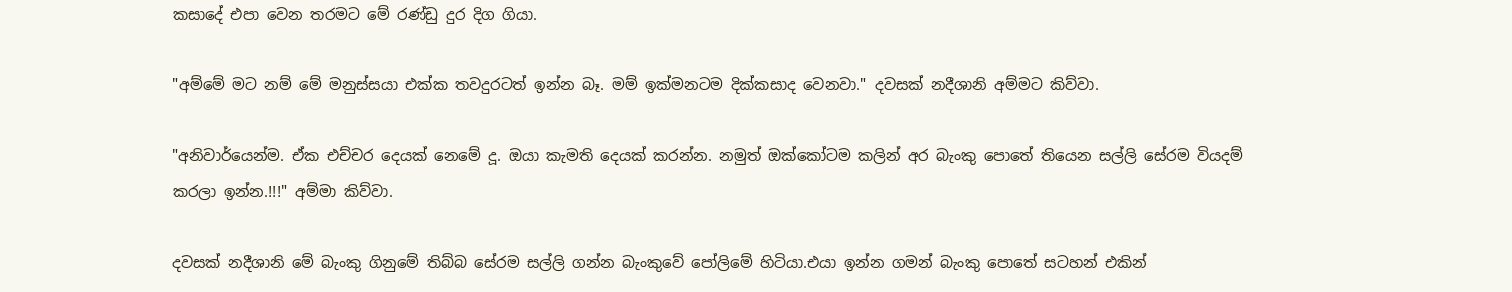කසාදේ එපා වෙන තරමට මේ රණ්ඩු දුර දිග ගියා.

"අම්මේ මට නම් මේ මනුස්සයා එක්ක තවදුරටත් ඉන්න බෑ. මම් ඉක්මනටම දික්කසාද වෙනවා." දවසක් නදීශානි අම්මට කිව්වා.

"අනිවාර්යෙන්ම. ඒක එච්චර දෙයක් නෙමේ දූ. ඔයා කැමති දෙයක් කරන්න. නමුත් ඔක්කෝටම කලින් අර බැංකු පොතේ තියෙන සල්ලි සේරම වියදම් කරලා ඉන්න.!!!" අම්මා කිව්වා.

දවසක් නදීශානි මේ බැංකු ගිනුමේ තිබ්බ සේරම සල්ලි ගන්න බැංකුවේ පෝලිමේ හිටියා.එයා ඉන්න ගමන් බැංකු පොතේ සටහන් එකින්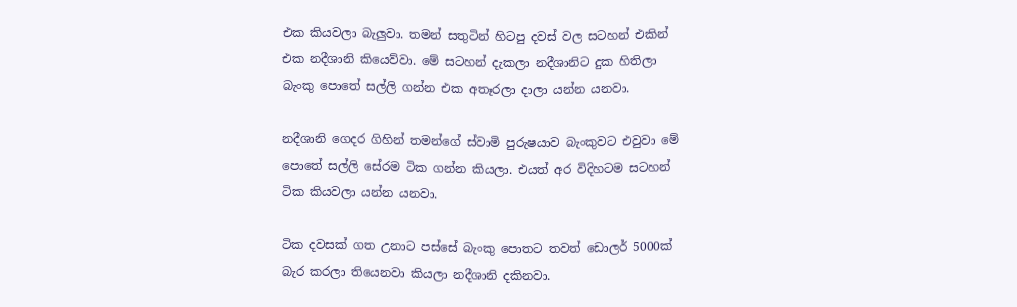එක කියවලා බැලුවා. තමන් සතුටින් හිටපු දවස් වල සටහන් එකින් එක නදීශානි කියෙව්වා. මේ සටහන් දැකලා නදීශානිට දුක හිතිලා බැංකු පොතේ සල්ලි ගන්න එක අතෑරලා දාලා යන්න යනවා.

නදීශානි ගෙදර ගිහින් තමන්ගේ ස්වාමි පුරුෂයාව බැංකුවට එවුවා මේ පොතේ සල්ලි සේරම ටික ගන්න කියලා. එයත් අර විදිහටම සටහන් ටික කියවලා යන්න යනවා.

ටික දවසක් ගත උනාට පස්සේ බැංකු පොතට තවත් ඩොලර් 5000ක් බැර කරලා තියෙනවා කියලා නදීශානි දකිනවා.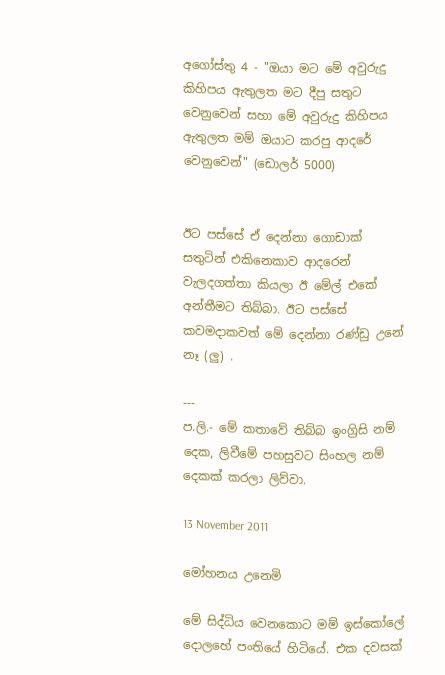අගෝස්තු 4 - "ඔයා මට මේ අවුරුදු කිහිපය ඇතුලත මට දීපු සතුට වෙනුවෙන් සහා මේ අවුරුදු කිහිපය ඇතුලත මම් ඔයාට කරපු ආදරේ වෙනුවෙන්" (ඩොලර් 5000)


ඊට පස්සේ ඒ දෙන්නා ගොඩාක් සතුටින් එකිනෙකාව ආදරෙන් වැලදගත්තා කියලා ඊ මේල් එකේ අන්තීමට තිබ්බා. ඊට පස්සේ කවමදාකවත් මේ දෙන්නා රණ්ඩු උනේ නෑ (ලු) .

---
ප.ලි.- මේ කතාවේ තිබ්බ ඉංග්‍රිසි නම් දෙක, ලිවීමේ පහසුවට සිංහල නම් දෙකක් කරලා ලිව්වා.

13 November 2011

මෝහනය උනෙමි

මේ සිද්ධිය වෙනකොට මම් ඉස්කෝලේ දොලහේ පංතියේ හිටියේ. එක දවසක්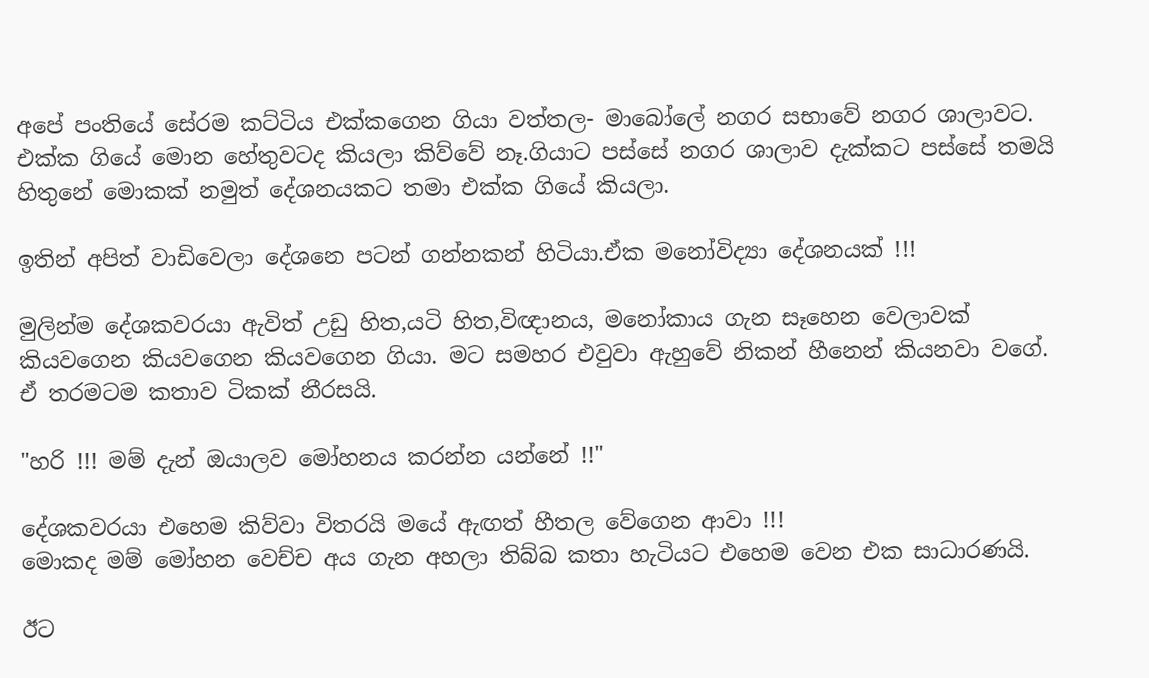අපේ පංතියේ සේරම කට්ටිය එක්කගෙන ගියා වත්තල- මාබෝලේ නගර සභාවේ නගර ශාලාවට. එක්ක ගියේ මොන හේතුවටද කියලා කිව්වේ නෑ.ගියාට පස්සේ නගර ශාලාව දැක්කට පස්සේ තමයි හිතුනේ මොකක් නමුත් දේශනයකට තමා එක්ක ගියේ කියලා.

ඉතින් අපිත් වාඩිවෙලා දේශනෙ පටන් ගන්නකන් හිටියා.ඒක මනෝවිද්‍යා දේශනයක් !!!

මුලින්ම දේශකවරයා ඇවිත් උඩු හිත,යටි හිත,විඥානය, මනෝකාය ගැන සෑහෙන වෙලාවක් කියවගෙන කියවගෙන කියවගෙන ගියා. මට සමහර එවුවා ඇහුවේ නිකන් හීනෙන් කියනවා වගේ. ඒ තරමටම කතාව ටිකක් නීරසයි.

"හරි !!! මම් දැන් ඔයාලව මෝහනය කරන්න යන්නේ !!"

දේශකවරයා එහෙම කිව්වා විතරයි මයේ ඇඟත් හීතල වේගෙන ආවා !!!
මොකද මම් මෝහන වෙච්ච අය ගැන අහලා තිබ්බ කතා හැටියට එහෙම වෙන එක සාධාරණයි.

ඊට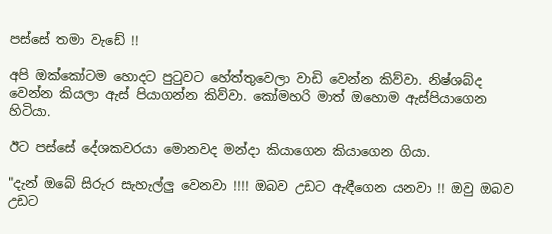පස්සේ තමා වැඩේ !!

අපි ඔක්කෝටම හොදට පුටුවට හේත්තුවෙලා වාඩි වෙන්න කිව්වා. නිෂ්ශබ්ද වෙන්න කියලා ඇස් පියාගන්න කිව්වා. කෝමහරි මාත් ඔහොම ඇස්පියාගෙන හිටියා.

ඊට පස්සේ දේශකවරයා මොනවද මන්දා කියාගෙන කියාගෙන ගියා.

"දැන් ඔබේ සිරුර සැහැල්ලු වෙනවා !!!! ඔබව උඩට ඇඳීගෙන යනවා !! ඔවු ඔබව උඩට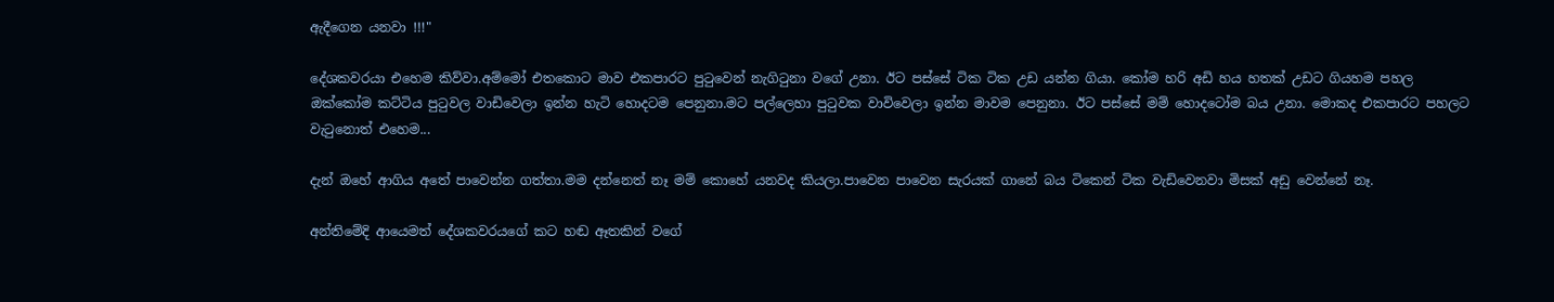ඇදීගෙන යනවා !!!"

දේශකවරයා එහෙම කිව්වා.අම්මෝ එතකොට මාව එකපාරට පුටුවෙන් නැගිටුනා වගේ උනා. ඊට පස්සේ ටික ටික උඩ යන්න ගියා. කෝම හරි අඩි හය හතක් උඩට ගියහම පහල ඔක්කෝම කට්ටිය පුටුවල වාඩිවෙලා ඉන්න හැටි හොදටම පෙනුනා.මට පල්ලෙහා පුටුවක වාවිවෙලා ඉන්න මාවම පෙනුනා. ඊට පස්සේ මම් හොදටෝම බය උනා. මොකද එකපාරට පහලට වැටුනොත් එහෙම...

දැන් ඔහේ ආගිය අතේ පාවෙන්න ගත්තා.මම දන්නෙත් නෑ මම් කොහේ යනවද කියලා.පාවෙන පාවෙන සැරයක් ගානේ බය ටිකෙන් ටික වැඩිවෙනවා මිසක් අඩු වෙන්නේ නෑ.

අන්තිමේදි ආයෙමත් දේශකවරයගේ කට හඬ ඈතකින් වගේ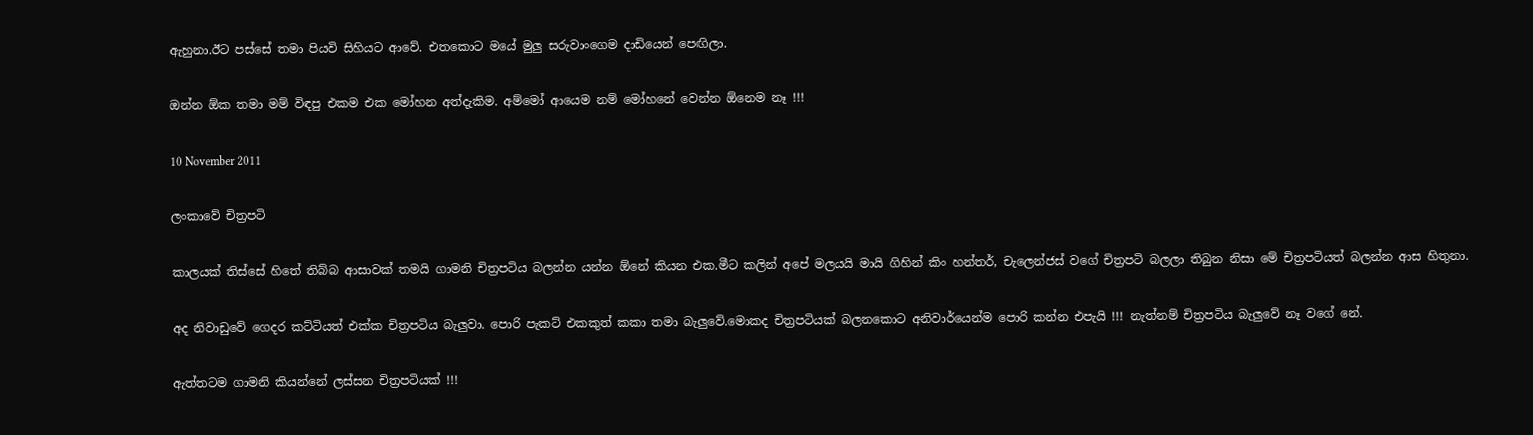ඇහුනා.ඊට පස්සේ තමා පියවි සිහියට ආවේ. එතකොට මයේ මුලු සරුවාංගෙම දාඩියෙන් පෙඟිලා.

ඔන්න ඕක තමා මම් විඳපු එකම එක මෝහන අත්දැකිම. අම්මෝ ආයෙම නම් මෝහනේ වෙන්න ඕනෙම නෑ !!!

10 November 2011

ලංකාවේ චිත්‍රපටි

කාලයක් තිස්සේ හිතේ තිබ්බ ආසාවක් තමයි ගාමනි චිත්‍රපටිය බලන්න යන්න ඕනේ කියන එක.මීට කලින් අපේ මලයයි මායි ගිහින් කිං හන්තර්, චැලෙන්ජස් වගේ චිත්‍රපටි බලලා තිබුන නිසා මේ චිත්‍රපටියත් බලන්න ආස හිතුනා.

අද නිවාඩුවේ ගෙදර කට්ටියත් එක්ක චිත්‍රපටිය බැලුවා. පොරි පැකට් එකකුත් කකා තමා බැලුවේ.මොකද චිත්‍රපටියක් බලනකොට අනිවාර්යෙන්ම පොරි කන්න එපැයි !!! නැත්නම් චිත්‍රපටිය බැලුවේ නෑ වගේ නේ.

ඇත්තටම ගාමනි කියන්නේ ලස්සන චිත්‍රපටියක් !!!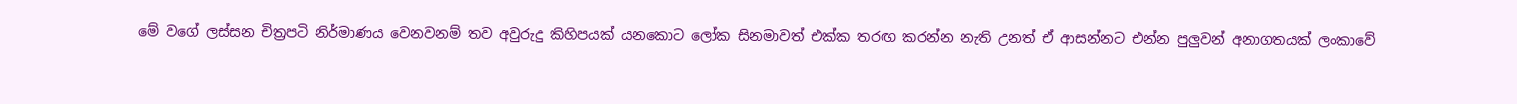මේ වගේ ලස්සන චිත්‍රපටි නිර්මාණය වෙනවනම් තව අවුරුදු කිහිපයක් යනකොට ලෝක සිනමාවත් එක්ක තරඟ කරන්න නැති උනත් ඒ ආසන්නට එන්න පුලුවන් අනාගතයක් ලංකාවේ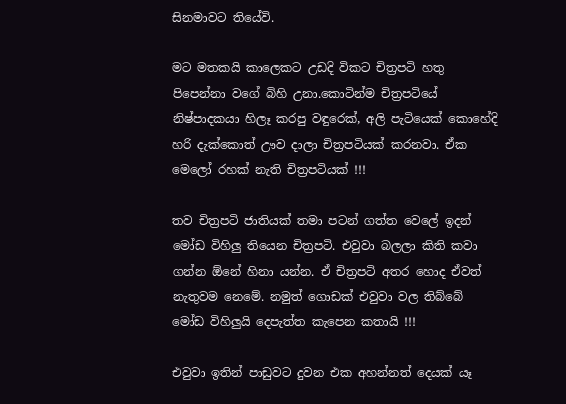සිනමාවට තියේවි.

මට මතකයි කාලෙකට උඩදි විකට චිත්‍රපටි හතු පිපෙන්නා වගේ බිහි උනා.කොටින්ම චිත්‍රපටියේ නිෂ්පාදකයා හිලෑ කරපු වඳුරෙක්, අලි පැටියෙක් කොහේදි හරි දැක්කොත් ඌව දාලා චිත්‍රපටියක් කරනවා. ඒක මෙලෝ රහක් නැති චිත්‍රපටියක් !!!

තව චිත්‍රපටි ජාතියක් තමා පටන් ගත්ත වෙලේ ඉදන් මෝඩ විහිලු තියෙන චිත්‍රපටි. එවුවා බලලා කිති කවා ගන්න ඕනේ හිනා යන්න. ඒ චිත්‍රපටි අතර හොද ඒවත් නැතුවම නෙමේ. නමුත් ගොඩක් එවුවා වල තිබ්බේ මෝඩ විහිලුයි දෙපැත්ත කැපෙන කතායි !!!

එවුවා ඉතින් පාඩුවට දුවන එක අහන්නත් දෙයක් යෑ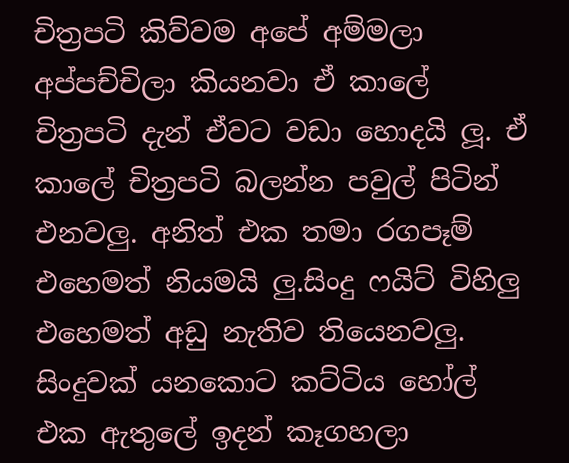චිත්‍රපටි කිව්වම අපේ අම්මලා අප්පච්චිලා කියනවා ඒ කාලේ චිත්‍රපටි දැන් ඒවට වඩා හොදයි ලූ. ඒ කාලේ චිත්‍රපටි බලන්න පවුල් පිටින් එනවලු. අනිත් එක තමා රගපෑම් එහෙමත් නියමයි ලු.සිංදු ෆයිට් විහිලු එහෙමත් අඩු නැතිව තියෙනවලු. සිංදුවක් යනකොට කට්ටිය හෝල් එක ඇතුලේ ඉදන් කෑගහලා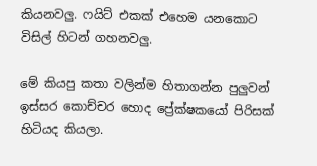කියනවලු. ෆයිට් එකක් එහෙම යනකොට විසිල් හිටන් ගහනවලු.

මේ කියපු කතා වලින්ම හිතාගන්න පුලුවන් ඉස්සර කොච්චර හොද ප්‍රේක්ෂකයෝ පිරිසක් හිටියද කියලා.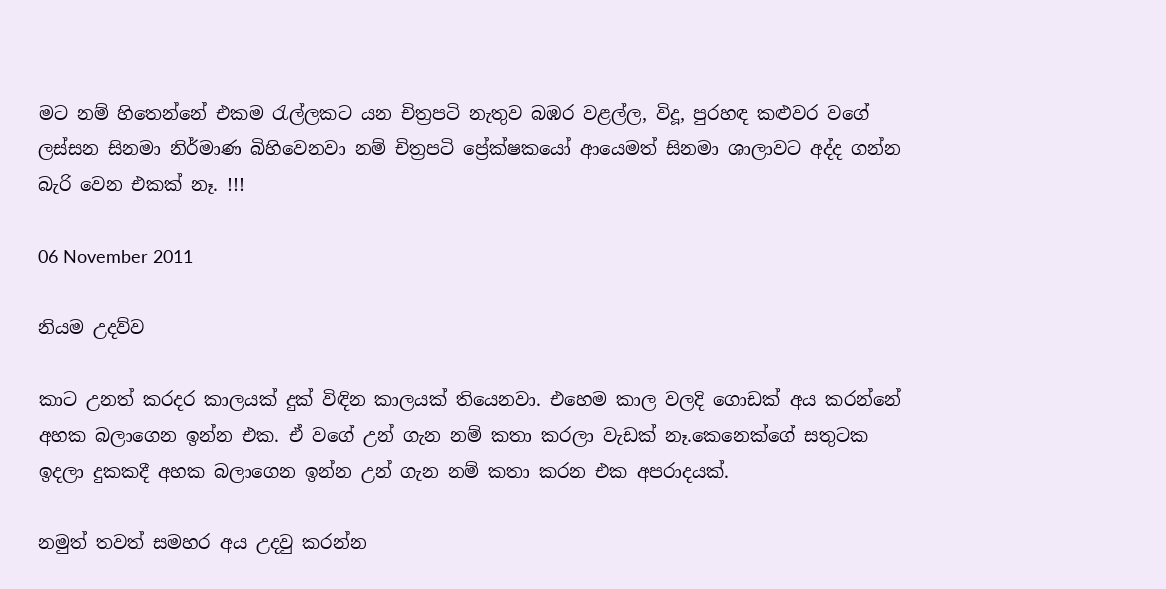මට නම් හිතෙන්නේ එකම රැල්ලකට යන චිත්‍රපටි නැතුව බඹර වළල්ල, විදූ, පුරහඳ කළුවර වගේ ලස්සන සිනමා නිර්මාණ බිහිවෙනවා නම් චිත්‍රපටි ප්‍රේක්ෂකයෝ ආයෙමත් සිනමා ශාලාවට අද්ද ගන්න බැරි වෙන එකක් නෑ. !!!

06 November 2011

නියම උදව්ව

කාට උනත් කරදර කාලයක් දුක් විඳින කාලයක් තියෙනවා. එහෙම කාල වලදි ගොඩක් අය කරන්නේ අහක බලාගෙන ඉන්න එක. ඒ වගේ උන් ගැන නම් කතා කරලා වැඩක් නෑ.කෙනෙක්ගේ සතුටක ඉදලා දුකකදී අහක බලාගෙන ඉන්න උන් ගැන නම් කතා කරන එක අපරාදයක්.

නමුත් තවත් සමහර අය උදවු කරන්න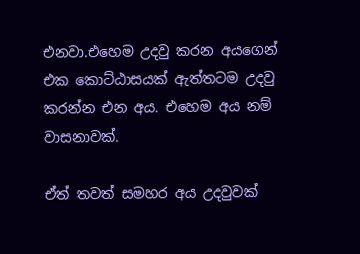එනවා.එහෙම උදවු කරන අයගෙන් එක කොට්ඨාසයක් ඇත්තටම උදවු කරන්න එන අය. එහෙම අය නම් වාසනාවක්.

ඒත් තවත් සමහර අය උදවුවක්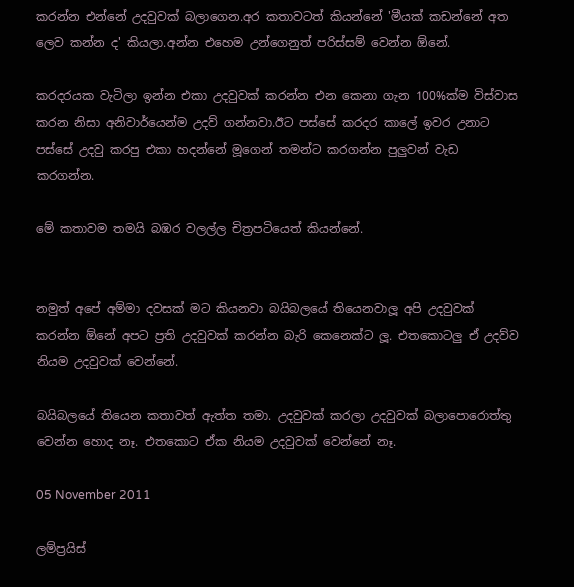කරන්න එන්නේ උදවුවක් බලාගෙන.අර කතාවටත් කියන්නේ 'මීයක් කඩන්නේ අත ලෙව කන්න ද' කියලා.අන්න එහෙම උන්ගෙනුත් පරිස්සම් වෙන්න ඕනේ.

කරදරයක වැටිලා ඉන්න එකා උදවුවක් කරන්න එන කෙනා ගැන 100%ක්ම විස්වාස කරන නිසා අනිවාර්යෙන්ම උදව් ගන්නවා.ඊට පස්සේ කරදර කාලේ ඉවර උනාට පස්සේ උදවු කරපු එකා හදන්නේ මූගෙන් තමන්ට කරගන්න පුලුවන් වැඩ කරගන්න.

මේ කතාවම තමයි බඹර වලල්ල චිත්‍රපටියෙත් කියන්නේ.


නමුත් අපේ අම්මා දවසක් මට කියනවා බයිබලයේ තියෙනවාලූ අපි උදවුවක් කරන්න ඕනේ අපට ප්‍රති උදවුවක් කරන්න බැරි කෙනෙක්ට ලූ. එතකොටලු ඒ උදව්ව නියම උදවුවක් වෙන්නේ.

බයිබලයේ තියෙන කතාවත් ඇත්ත තමා. උදවුවක් කරලා උදවුවක් බලාපොරොත්තු වෙන්න හොද නෑ. එතකොට ඒක නියම උදවුවක් වෙන්නේ නෑ.

05 November 2011

ලම්ප්‍රයිස්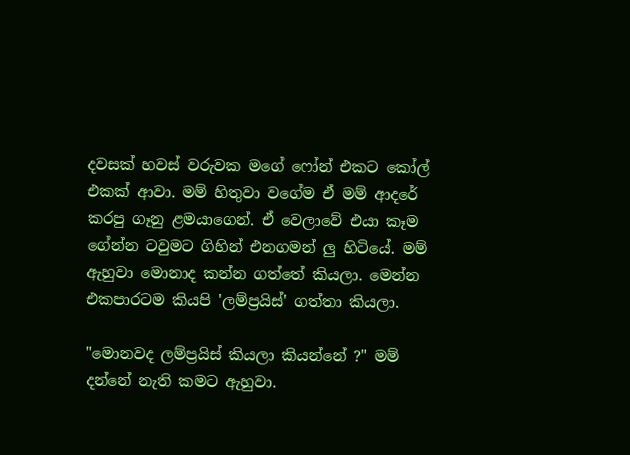දවසක් හවස් වරුවක මගේ ෆෝන් එකට කෝල් එකක් ආවා. මම් හිතුවා වගේම ඒ මම් ආදරේ කරපු ගෑනු ළමයාගෙන්. ඒ වෙලාවේ එයා කෑම ගේන්න ටවුමට ගිහින් එනගමන් ලු හිටියේ. මම් ඇහුවා මොනාද කන්න ගත්තේ කියලා. මෙන්න එකපාරටම කියපි 'ලම්ප්‍රයිස්' ගත්තා කියලා.

"මොනවද ලම්ප්‍රයිස් කියලා කියන්නේ ?" මම් දන්නේ නැති කමට ඇහුවා.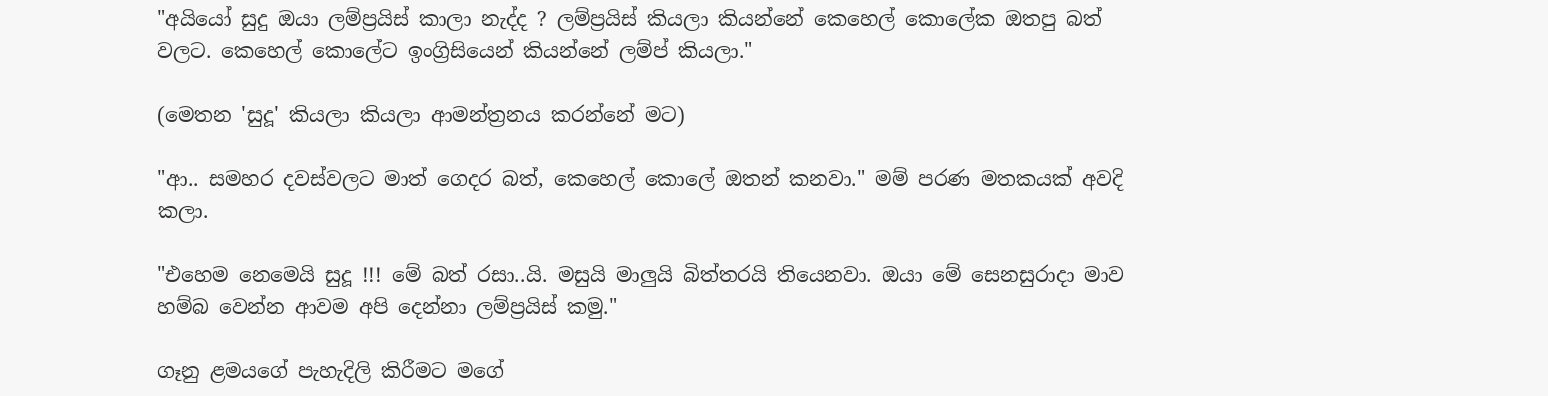"අයියෝ සුදු ඔයා ලම්ප්‍රයිස් කාලා නැද්ද ? ලම්ප්‍රයිස් කියලා කියන්නේ කෙහෙල් කොලේක ඔතපු බත් වලට. කෙහෙල් කොලේට ඉංග්‍රිසියෙන් කියන්නේ ලම්ප් කියලා."

(මෙතන 'සුදූ' කියලා කියලා ආමන්ත්‍රනය කරන්නේ මට)

"ආ.. සමහර දවස්වලට මාත් ගෙදර බත්, කෙහෙල් කොලේ ඔතන් කනවා." මම් පරණ මතකයක් අවදි කලා.

"එහෙම නෙමෙයි සුදූ !!! මේ බත් රසා..යි. මසුයි මාලුයි බිත්තරයි තියෙනවා. ඔයා මේ සෙනසුරාදා මාව හම්බ වෙන්න ආවම අපි දෙන්නා ලම්ප්‍රයිස් කමු."

ගෑනු ළමයගේ පැහැදිලි කිරීමට මගේ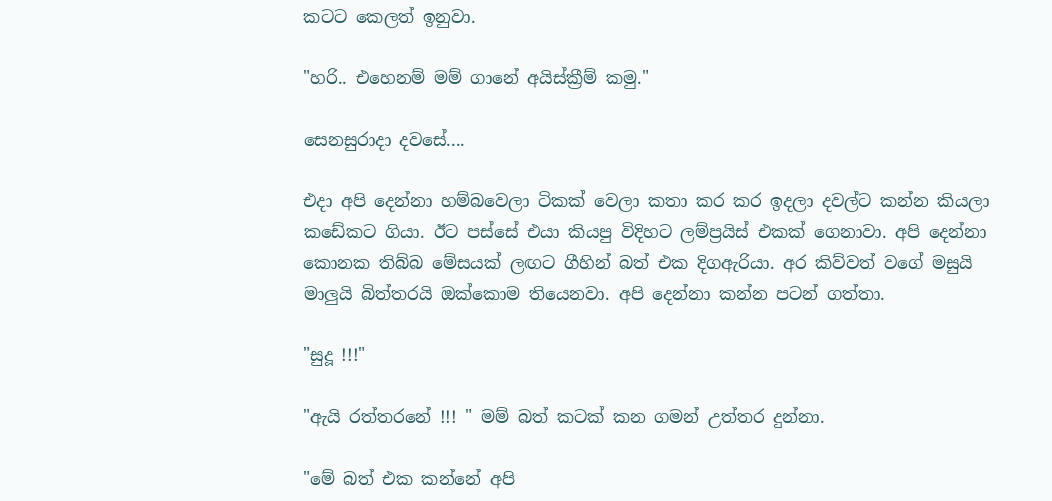කටට කෙලත් ඉනුවා.

"හරි.. එහෙනම් මම් ගානේ අයිස්ක්‍රීම් කමු."

සෙනසුරාදා දවසේ....

එදා අපි දෙන්නා හම්බවෙලා ටිකක් වෙලා කතා කර කර ඉදලා දවල්ට කන්න කියලා කඩේකට ගියා. ඊට පස්සේ එයා කියපු විදිහට ලම්ප්‍රයිස් එකක් ගෙනාවා. අපි දෙන්නා කොනක තිබ්බ මේසයක් ලඟට ගීහින් බත් එක දිගඇරියා. අර කිව්වත් වගේ මසුයි මාලුයි බිත්තරයි ඔක්කොම තියෙනවා. අපි දෙන්නා කන්න පටන් ගත්තා.

"සුදූ !!!"

"ඇයි රත්තරනේ !!! " මම් බත් කටක් කන ගමන් උත්තර දුන්නා.

"මේ බත් එක කන්නේ අපි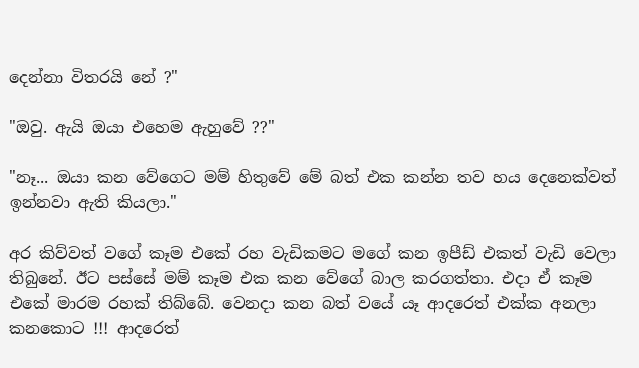දෙන්නා විතරයි නේ ?"

"ඔවු. ඇයි ඔයා එහෙම ඇහුවේ ??"

"නෑ... ඔයා කන වේගෙට මම් හිතුවේ මේ බත් එක කන්න තව හය දෙනෙක්වත් ඉන්නවා ඇති කියලා."

අර කිව්වත් වගේ කෑම එකේ රහ වැඩිකමට මගේ කන ඉපීඩ් එකත් වැඩි වෙලා තිබුනේ. ඊට පස්සේ මම් කෑම එක කන වේගේ බාල කරගත්තා. එදා ඒ කෑම එකේ මාරම රහක් තිබ්බේ. වෙනදා කන බත් වයේ යෑ ආදරෙත් එක්ක අනලා කනකොට !!! ආදරෙත්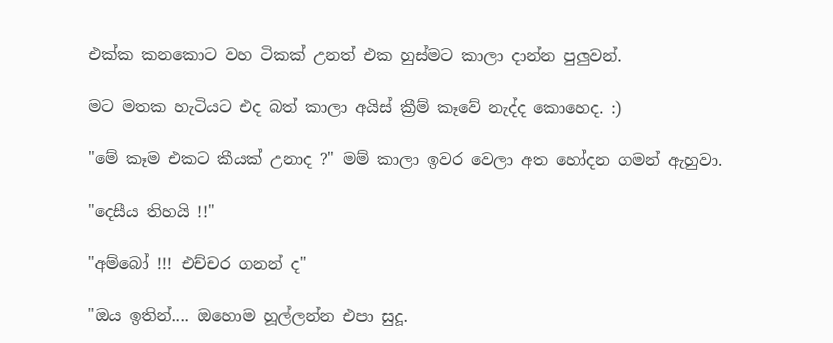එක්ක කනකොට වහ ටිකක් උනත් එක හුස්මට කාලා දාන්න පුලුවන්.

මට මතක හැටියට එද බත් කාලා අයිස් ක්‍රීම් කෑවේ නැද්ද කොහෙද. :)

"මේ කෑම එකට කීයක් උනාද ?" මම් කාලා ඉවර වෙලා අත හෝදන ගමන් ඇහුවා.

"දෙසීය තිහයි !!"

"අම්බෝ !!! එච්චර ගනන් ද"

"ඔය ඉතින්.... ඔහොම හූල්ලන්න එපා සුදූ.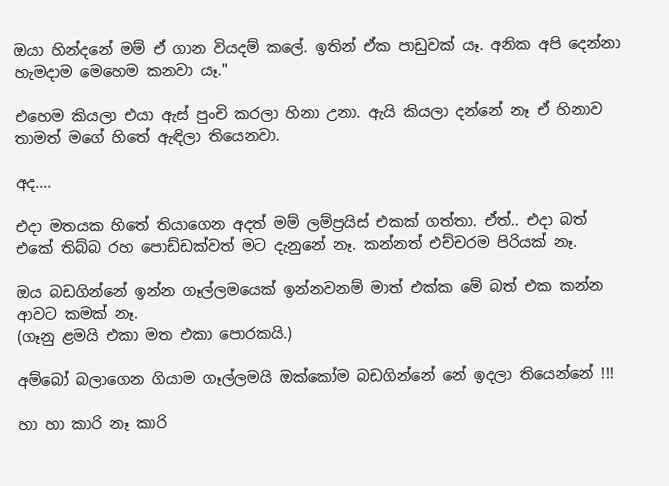ඔයා හින්දනේ මම් ඒ ගාන වියදම් කලේ. ඉතින් ඒක පාඩුවක් යෑ. අනික අපි දෙන්නා හැමදාම මෙහෙම කනවා යෑ."

එහෙම කියලා එයා ඇස් පුංචි කරලා හිනා උනා. ඇයි කියලා දන්නේ නෑ ඒ හිනාව තාමත් මගේ හිතේ ඇඳිලා තියෙනවා.

අද....

එදා මතයක හිතේ තියාගෙන අදත් මම් ලම්ප්‍රයිස් එකක් ගත්තා. ඒත්.. එදා බත් එකේ තිබ්බ රහ පොඩ්ඩක්වත් මට දැනුනේ නෑ. කන්නත් එච්චරම පිරියක් නෑ.

ඔය බඩගින්නේ ඉන්න ගෑල්ලමයෙක් ඉන්නවනම් මාත් එක්ක මේ බත් එක කන්න ආවට කමක් නෑ.
(ගෑනු ළමයි එකා මත එකා පොරකයි.)

අම්බෝ බලාගෙන ගියාම ගෑල්ලමයි ඔක්කෝම බඩගින්නේ නේ ඉදලා තියෙන්නේ !!!

හා හා කාරි නෑ කාරි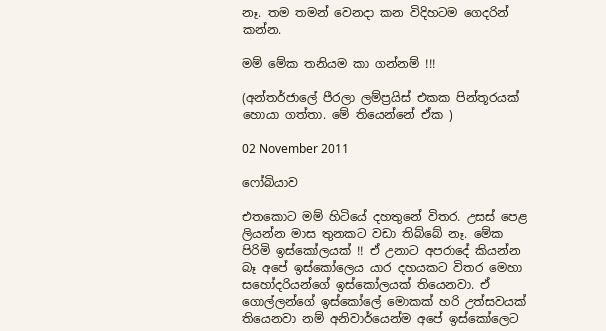නෑ. තම තමන් වෙනදා කන විදිහටම ගෙදරින් කන්න.

මම් මේක තනියම කා ගන්නම් !!!

(අන්තර්ජාලේ පීරලා ලම්ප්‍රයිස් එකක පින්තූරයක් හොයා ගත්තා. මේ තියෙන්නේ ඒක )

02 November 2011

ෆෝබියාව

එතකොට මම් හිටියේ දහතුනේ විතර. උසස් පෙළ ලියන්න මාස තුනකට වඩා තිබ්බේ නෑ. මේක පිරිමි ඉස්කෝලයක් !! ඒ උනාට අපරාදේ කියන්න බෑ අපේ ඉස්කෝලෙය යාර දහයකට විතර මෙහා සහෝදරියන්ගේ ඉස්කෝලයක් තියෙනවා. ඒ ගොල්ලන්ගේ ඉස්කෝලේ මොකක් හරි උත්සවයක් තියෙනවා නම් අනිවාර්යෙන්ම අපේ ඉස්කෝලෙට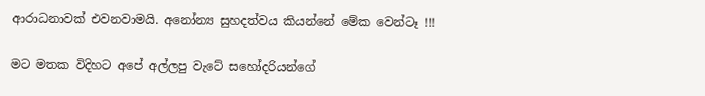ආරාධනාවක් එවනවාමයි. අනෝන්‍ය සුහදත්වය කියන්නේ මේක වෙන්ටෑ !!!

මට මතක විදිහට අපේ අල්ලපු වැටේ සහෝදරියන්ගේ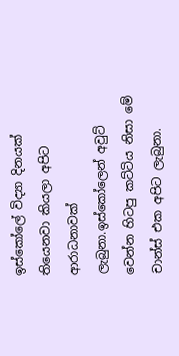ඉස්කෝලේ විද්‍යා දිනයක් තියෙනවා කියලා අපිට ආරාධනාවක් ලැබුනා.ඉස්කෝලෙන් අවුට් වෙන්න හිටපු කට්ටිය නිසා මේ චාන්ස් එක අපිට ලැබුනා.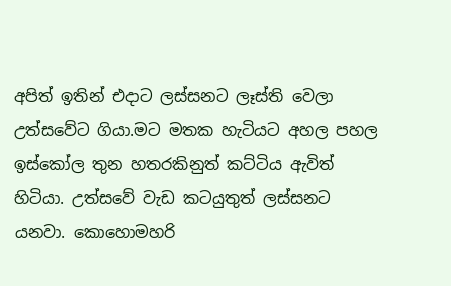අපිත් ඉතින් එදාට ලස්සනට ලෑස්ති වෙලා උත්සවේට ගියා.මට මතක හැටියට අහල පහල ඉස්කෝල තුන හතරකිනුත් කට්ටිය ඇවිත් හිටියා. උත්සවේ වැඩ කටයුතුත් ලස්සනට යනවා. කොහොමහරි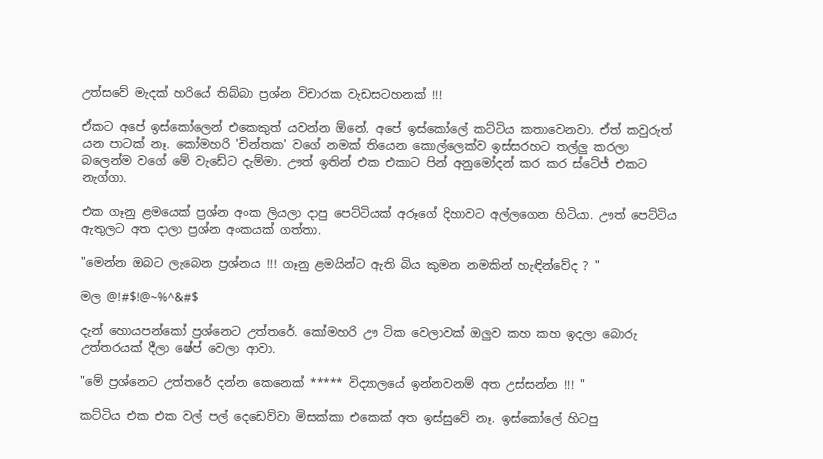උත්සවේ මැදක් හරියේ තිබ්බා ප්‍රශ්න විචාරක වැඩසටහනක් !!!

ඒකට අපේ ඉස්කෝලෙන් එකෙකුත් යවන්න ඕනේ. අපේ ඉස්කෝලේ කට්ටිය කතාවෙනවා. ඒත් කවුරුත් යන පාටක් නෑ. කෝමහරි 'චින්තක' වගේ නමක් තියෙන කොල්ලෙක්ව ඉස්සරහට තල්ලු කරලා බලෙන්ම වගේ මේ වැඩේට දැම්මා. ඌත් ඉතින් එක එකාට පින් අනුමෝදන් කර කර ස්ටේජ් එකට නැග්ගා.

එක ගෑනු ළමයෙක් ප්‍රශ්න අංක ලියලා දාපු පෙට්ටියක් අරූගේ දිහාවට අල්ලගෙන හිටියා. ඌත් පෙට්ටිය ඇතුලට අත දාලා ප්‍රශ්න අංකයක් ගත්තා.

"මෙන්න ඔබට ලැබෙන ප්‍රශ්නය !!! ගෑනු ළමයින්ට ඇති බිය කුමන නමකින් හැඳින්වේද ? "

මල @!#$!@~%^&#$

දැන් හොයපන්කෝ ප්‍රශ්නෙට උත්තරේ. කෝමහරි ඌ ටික වෙලාවක් ඔලුව කහ කහ ඉදලා බොරු උත්තරයක් දීලා ෂේප් වෙලා ආවා.

"මේ ප්‍රශ්නෙට උත්තරේ දන්න කෙනෙක් ***** විද්‍යාලයේ ඉන්නවනම් අත උස්සන්න !!! "

කට්ටිය එක එක වල් පල් දෙඩෙව්වා මිසක්කා එකෙක් අත ඉස්සුවේ නෑ. ඉස්කෝලේ හිටපු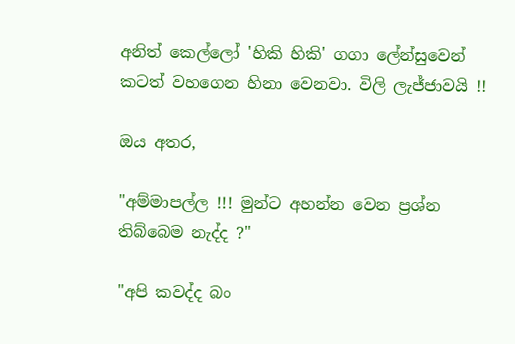අනිත් කෙල්ලෝ 'හිකි හිකි' ගගා ලේන්සුවෙන් කටත් වහගෙන හිනා වෙනවා. විලි ලැජ්ජාවයි !!

ඔය අතර,

"අම්මාපල්ල !!! මුන්ට අහන්න වෙන ප්‍රශ්න තිබ්බෙම නැද්ද ?"

"අපි කවද්ද බං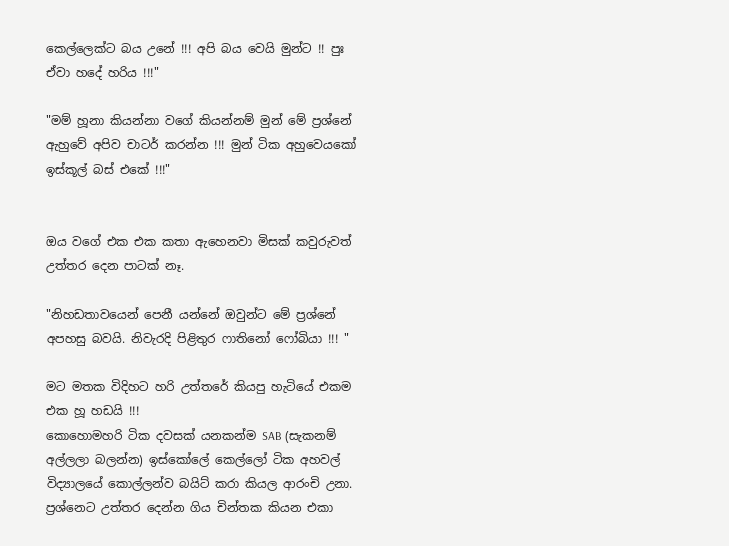කෙල්ලෙක්ට බය උනේ !!! අපි බය වෙයි මුන්ට !! පුඃ ඒවා හදේ හරිය !!!"

"මම් හූනා කියන්නා වගේ කියන්නම් මුන් මේ ප්‍රශ්නේ ඇහුවේ අපිව චාටර් කරන්න !!! මුන් ටික අහුවෙයකෝ ඉස්කූල් බස් එකේ !!!"


ඔය වගේ එක එක කතා ඇහෙනවා මිසක් කවුරුවත් උත්තර දෙන පාටක් නෑ.

"නිහඩතාවයෙන් පෙනී යන්නේ ඔවුන්ට මේ ප්‍රශ්නේ අපහසු බවයි. නිවැරදි පිළිතුර ෆාතිනෝ ෆෝබියා !!! "

මට මතක විදිහට හරි උත්තරේ කියපු හැටියේ එකම එක හූ හඩයි !!!
කොහොමහරි ටික දවසක් යනකන්ම SAB (සැකනම් අල්ලලා බලන්න) ඉස්කෝලේ කෙල්ලෝ ටික අහවල් විද්‍යාලයේ කොල්ලන්ව බයිට් කරා කියල ආරංචි උනා. ප්‍රශ්නෙට උත්තර දෙන්න ගිය චින්තක කියන එකා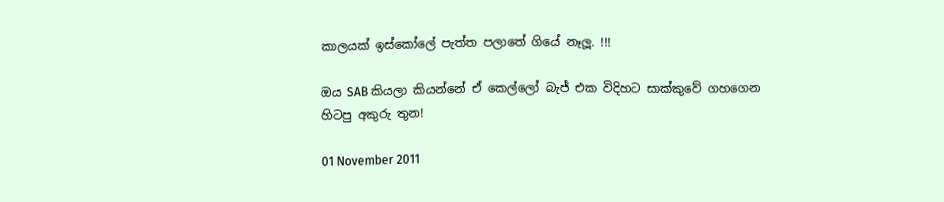කාලයක් ඉස්කෝලේ පැත්ත පලාතේ ගියේ නෑලූ. !!!

ඔය SAB කියලා කියන්නේ ඒ කෙල්ලෝ බැජ් එක විදිහට සාක්කුවේ ගහගෙන හිටපු අකුරු තුන!

01 November 2011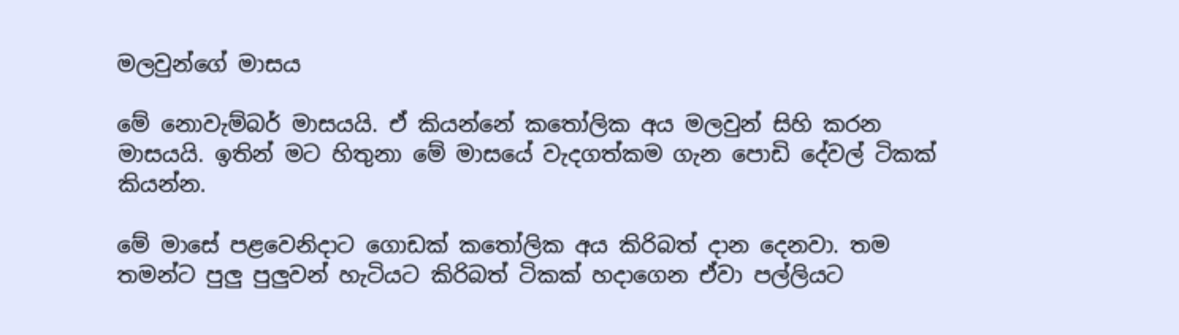මලවුන්ගේ මාසය

මේ නොවැම්බර් මාසයයි. ඒ කියන්නේ කතෝලික අය මලවුන් සිහි කරන මාසයයි. ඉතින් මට හිතුනා මේ මාසයේ වැදගත්කම ගැන පොඩි දේවල් ටිකක් කියන්න.

මේ මාසේ පළවෙනිදාට ගොඩක් කතෝලික අය කිරිබත් දාන දෙනවා. තම තමන්ට පුලු පුලුවන් හැටියට කිරිබත් ටිකක් හදාගෙන ඒවා පල්ලියට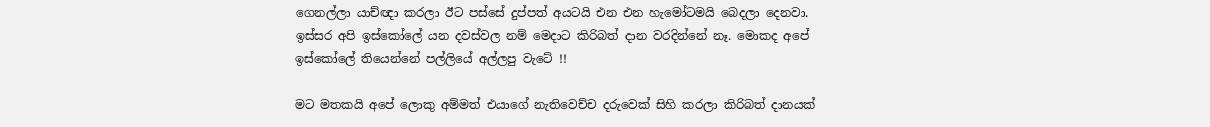ගෙනල්ලා යාච්ඥා කරලා ඊට පස්සේ දුප්පත් අයටයි එන එන හැමෝටමයි බෙදලා දෙනවා. ඉස්සර අපි ඉස්කෝලේ යන දවස්වල නම් මෙදාට කිරිබත් දාන වරදින්නේ නෑ. මොකද අපේ ඉස්කෝලේ තියෙන්නේ පල්ලියේ අල්ලපු වැටේ !!

මට මතකයි අපේ ලොකු අම්මත් එයාගේ නැතිවෙච්ච දරුවෙක් සිහි කරලා කිරිබත් දානයක්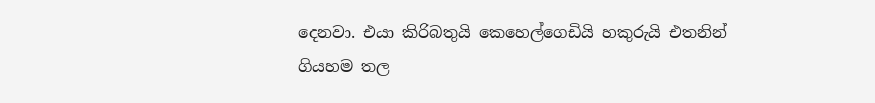දෙනවා. එයා කිරිබතුයි කෙහෙල්ගෙඩියි හකුරුයි එතනින් ගියහම තල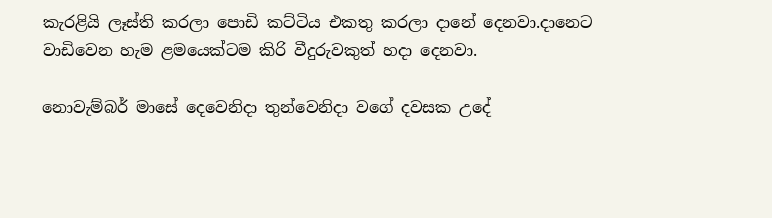කැරළියි ලෑස්ති කරලා පොඩි කට්ටිය එකතු කරලා දානේ දෙනවා.දානෙට වාඩිවෙන හැම ළමයෙක්ටම කිරි වීදුරුවකුත් හදා දෙනවා.

නොවැම්බර් මාසේ දෙවෙනිදා තුන්වෙනිදා වගේ දවසක උදේ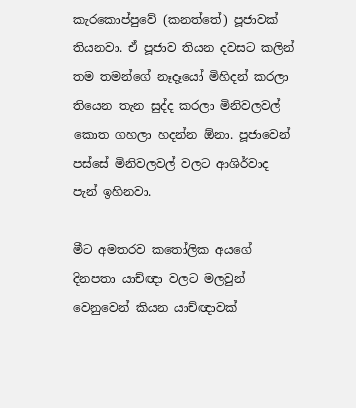කැරකොප්පුවේ (කනත්තේ) පූජාවක් තියනවා. ඒ පූජාව තියන දවසට කලින් තම තමන්ගේ නෑදෑයෝ මිහිදන් කරලා තියෙන තැන සුද්ද කරලා මිනිවලවල් කොත ගහලා හදන්න ඕනා. පූජාවෙන් පස්සේ මිනිවලවල් වලට ආශිර්වාද පැන් ඉහිනවා.

මීට අමතරව කතෝලික අයගේ දිනපතා යාච්ඥා වලට මලවුන් වෙනුවෙන් කියන යාච්ඥාවක්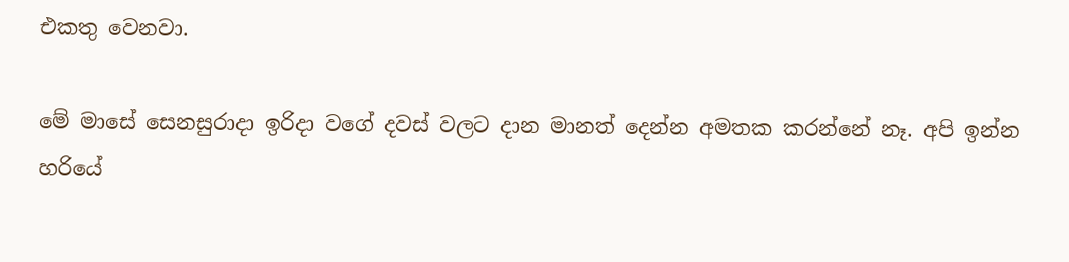එකතු වෙනවා.

මේ මාසේ සෙනසුරාදා ඉරිදා වගේ දවස් වලට දාන මානත් දෙන්න අමතක කරන්නේ නෑ. අපි ඉන්න හරියේ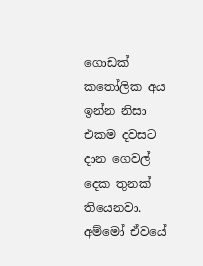ගොඩක් කතෝලික අය ඉන්න නිසා එකම දවසට දාන ගෙවල් දෙක තුනක් තියෙනවා. අම්මෝ ඒවයේ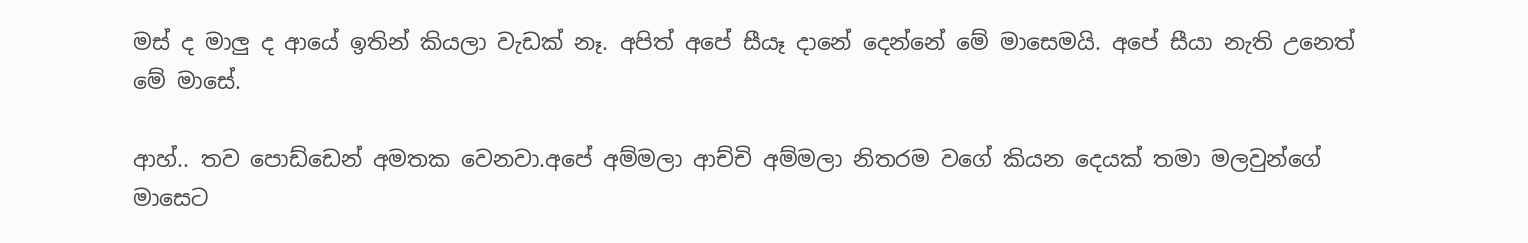මස් ද මාලු ද ආයේ ඉතින් කියලා වැඩක් නෑ. අපිත් අපේ සීයෑ දානේ දෙන්නේ මේ මාසෙමයි. අපේ සීයා නැති උනෙත් මේ මාසේ.

ආහ්.. තව පොඩ්ඩෙන් අමතක වෙනවා.අපේ අම්මලා ආච්චි අම්මලා නිතරම වගේ කියන දෙයක් තමා මලවුන්ගේ මාසෙට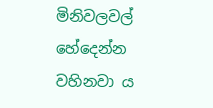මිනිවලවල් හේදෙන්න වහිනවා ය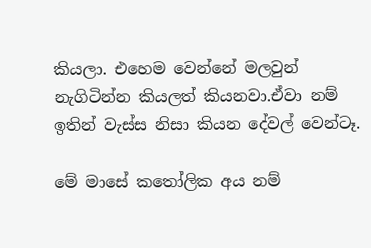කියලා. එහෙම වෙන්නේ මලවුන් නැගිටින්න කියලත් කියනවා.ඒවා නම් ඉතින් වැස්ස නිසා කියන දේවල් වෙන්ටෑ.

මේ මාසේ කතෝලික අය නම්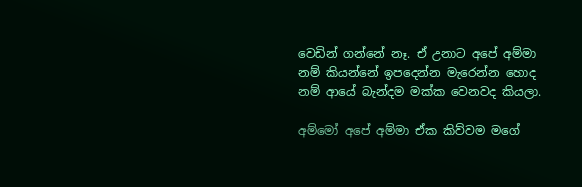වෙඩින් ගන්නේ නෑ. ඒ උනාට අපේ අම්මා නම් කියන්නේ ඉපදෙන්න මැරෙන්න හොද නම් ආයේ බැන්දම මක්ක වෙනවද කියලා.

අම්මෝ අපේ අම්මා ඒක කිව්වම මගේ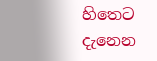හිතෙට දැනෙන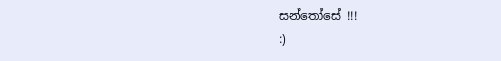සන්තෝසේ !!!
:)